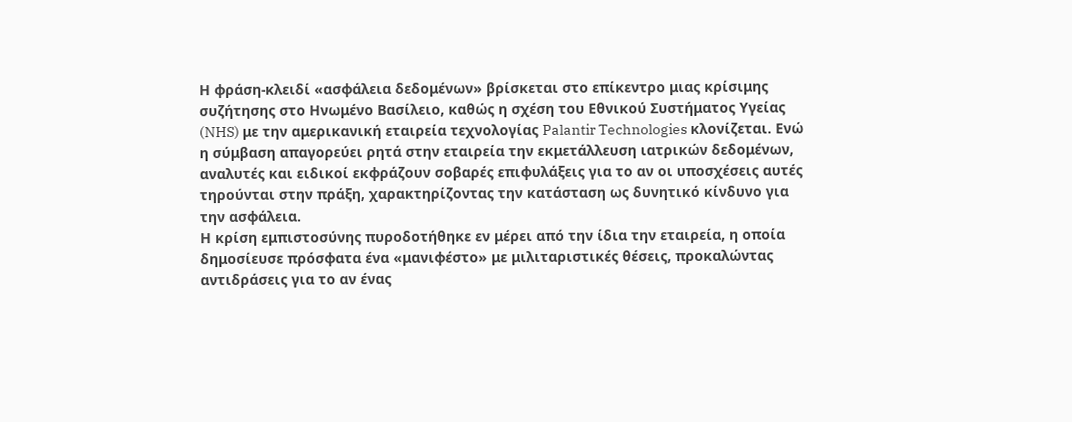Η φράση-κλειδί «ασφάλεια δεδομένων» βρίσκεται στο επίκεντρο μιας κρίσιμης συζήτησης στο Ηνωμένο Βασίλειο, καθώς η σχέση του Εθνικού Συστήματος Υγείας (NHS) με την αμερικανική εταιρεία τεχνολογίας Palantir Technologies κλονίζεται. Ενώ η σύμβαση απαγορεύει ρητά στην εταιρεία την εκμετάλλευση ιατρικών δεδομένων, αναλυτές και ειδικοί εκφράζουν σοβαρές επιφυλάξεις για το αν οι υποσχέσεις αυτές τηρούνται στην πράξη, χαρακτηρίζοντας την κατάσταση ως δυνητικό κίνδυνο για την ασφάλεια.
Η κρίση εμπιστοσύνης πυροδοτήθηκε εν μέρει από την ίδια την εταιρεία, η οποία δημοσίευσε πρόσφατα ένα «μανιφέστο» με μιλιταριστικές θέσεις, προκαλώντας αντιδράσεις για το αν ένας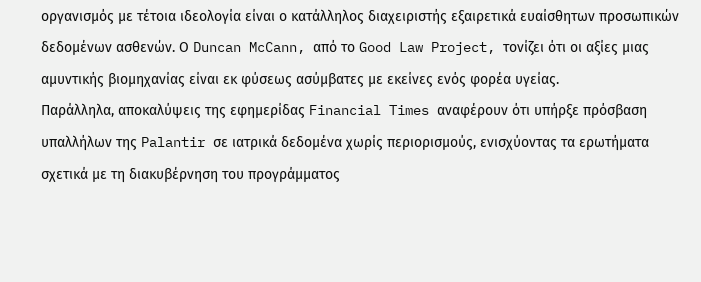οργανισμός με τέτοια ιδεολογία είναι ο κατάλληλος διαχειριστής εξαιρετικά ευαίσθητων προσωπικών δεδομένων ασθενών. Ο Duncan McCann, από το Good Law Project, τονίζει ότι οι αξίες μιας αμυντικής βιομηχανίας είναι εκ φύσεως ασύμβατες με εκείνες ενός φορέα υγείας.
Παράλληλα, αποκαλύψεις της εφημερίδας Financial Times αναφέρουν ότι υπήρξε πρόσβαση υπαλλήλων της Palantir σε ιατρικά δεδομένα χωρίς περιορισμούς, ενισχύοντας τα ερωτήματα σχετικά με τη διακυβέρνηση του προγράμματος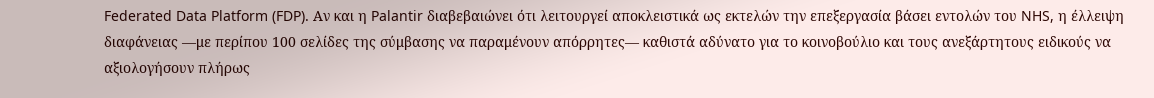Federated Data Platform (FDP). Αν και η Palantir διαβεβαιώνει ότι λειτουργεί αποκλειστικά ως εκτελών την επεξεργασία βάσει εντολών του NHS, η έλλειψη διαφάνειας —με περίπου 100 σελίδες της σύμβασης να παραμένουν απόρρητες— καθιστά αδύνατο για το κοινοβούλιο και τους ανεξάρτητους ειδικούς να αξιολογήσουν πλήρως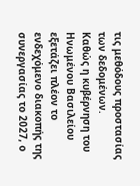τις μεθόδους προστασίας των δεδομένων.
Καθώς η κυβέρνηση του Ηνωμένου Βασιλείου εξετάζει πλέον το ενδεχόμενο διακοπής της συνεργασίας το 2027, ο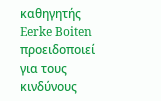καθηγητής Eerke Boiten προειδοποιεί για τους κινδύνους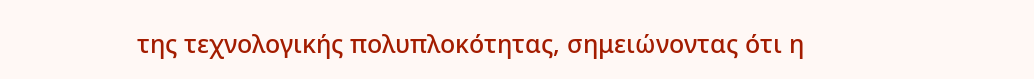της τεχνολογικής πολυπλοκότητας, σημειώνοντας ότι η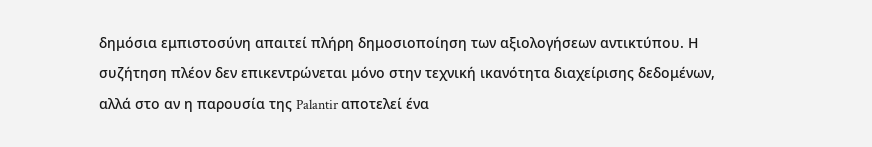δημόσια εμπιστοσύνη απαιτεί πλήρη δημοσιοποίηση των αξιολογήσεων αντικτύπου. Η συζήτηση πλέον δεν επικεντρώνεται μόνο στην τεχνική ικανότητα διαχείρισης δεδομένων, αλλά στο αν η παρουσία της Palantir αποτελεί ένα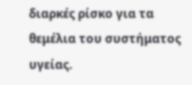διαρκές ρίσκο για τα θεμέλια του συστήματος υγείας.